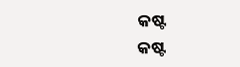କଷ୍ଟ
କଷ୍ଟ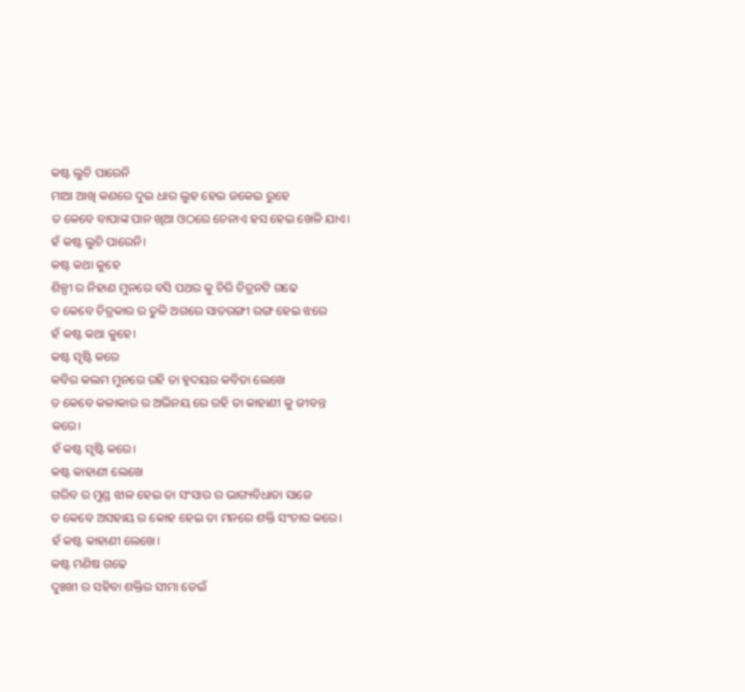କଷ୍ଟ ଲୁଚି ପାରେନି
ମାଆ ଆଖି କଣରେ ଦୁଇ ଧାର ଲୁହ ହେଇ ଜକେଇ ରୁହେ
ତ କେବେ ବାପାଙ୍କ ପାନ ଖିଆ ଓଠରେ ଚେନାଏ ହସ ହେଇ ଖେଳି ଯାଏ।
ହଁ କଷ୍ଟ ଲୁଚି ପାରେନି।
କଷ୍ଟ କଥା କୁହେ
ଶିଳ୍ପୀ ର ନିହାଣ ମୁନରେ ବସି ପଥର କୁ ଚିରି ଚିତ୍ରନଟି ଗଢେ
ତ କେବେ ଚିତ୍ରକାର ର ତୁଳି ଅଗରେ ସାତରଙ୍ଗୀ ରଙ୍ଗ ହେଇ ଝରେ
ହଁ କଷ୍ଟ କଥା କୁହେ।
କଷ୍ଟ ସୃଷ୍ଟି କରେ
କବିର କଲମ ମୁନରେ ରହି ତା ହୃଦୟର କବିତା ଲେଖେ
ତ କେବେ କଳାକାର ର ଅଭିନୟ ରେ ରହି ତା କାହାଣୀ କୁ ଜୀବନ୍ତ କରେ।
ହଁ କଷ୍ଟ ସୃଷ୍ଟି କରେ।
କଷ୍ଟ କାହାଣୀ ଲେଖେ
ଗରିବ ର ମୁଣ୍ଡ ଝାଳ ହେଇ ତା ସଂସାର ର ଭାଗ୍ୟବିଧାତା ସାଜେ
ତ କେବେ ଅସହାୟ ର କୋହ ହେଇ ତା ମନରେ ଶକ୍ତି ସଂଚାର କରେ।
ହଁ କଷ୍ଟ କାହାଣୀ ଲେଖେ।
କଷ୍ଟ ମଣିଷ ଗଢେ
ଦୁଃଖୀ ର ସହିବା ଶକ୍ତିର ସୀମା ଡେଇଁ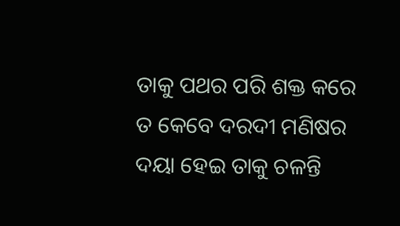ତାକୁ ପଥର ପରି ଶକ୍ତ କରେ
ତ କେବେ ଦରଦୀ ମଣିଷର ଦୟା ହେଇ ତାକୁ ଚଳନ୍ତି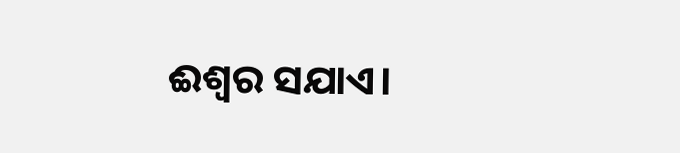ଈଶ୍ୱର ସଯାଏ।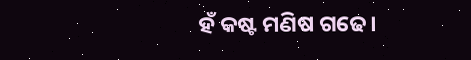ହଁ କଷ୍ଟ ମଣିଷ ଗଢେ।